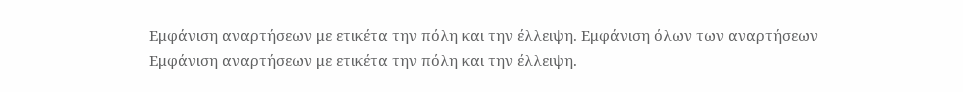Εμφάνιση αναρτήσεων με ετικέτα την πόλη και την έλλειψη. Εμφάνιση όλων των αναρτήσεων
Εμφάνιση αναρτήσεων με ετικέτα την πόλη και την έλλειψη.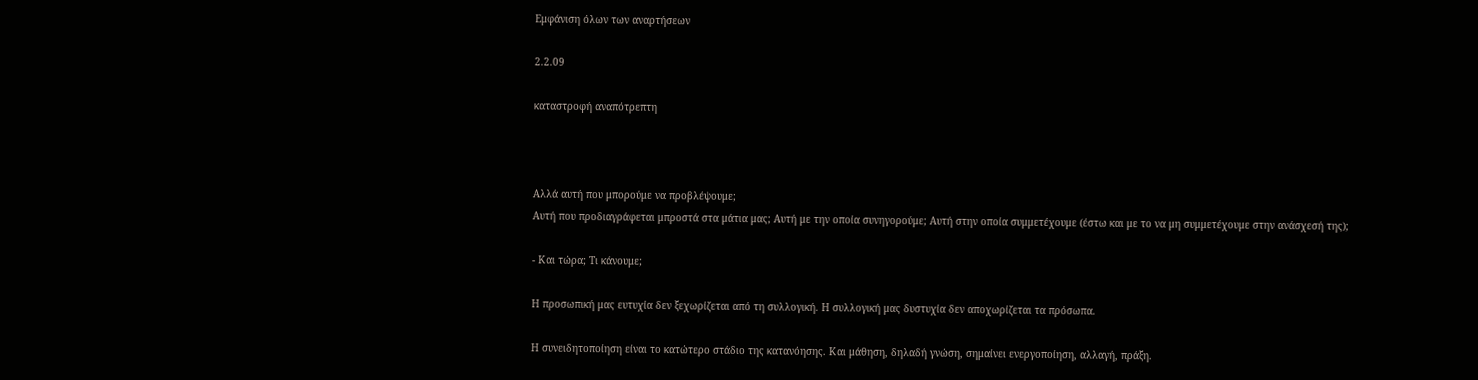Εμφάνιση όλων των αναρτήσεων

2.2.09

καταστροφή αναπότρεπτη



Αλλά αυτή που μπορούμε να προβλέψουμε;
Αυτή που προδιαγράφεται μπροστά στα μάτια μας; Αυτή με την οποία συνηγορούμε; Αυτή στην οποία συμμετέχουμε (έστω και με το να μη συμμετέχουμε στην ανάσχεσή της);

- Και τώρα; Τι κάνουμε;

Η προσωπική μας ευτυχία δεν ξεχωρίζεται από τη συλλογική. Η συλλογική μας δυστυχία δεν αποχωρίζεται τα πρόσωπα.

Η συνειδητοποίηση είναι το κατώτερο στάδιο της κατανόησης. Και μάθηση, δηλαδή γνώση, σημαίνει ενεργοποίηση, αλλαγή, πράξη.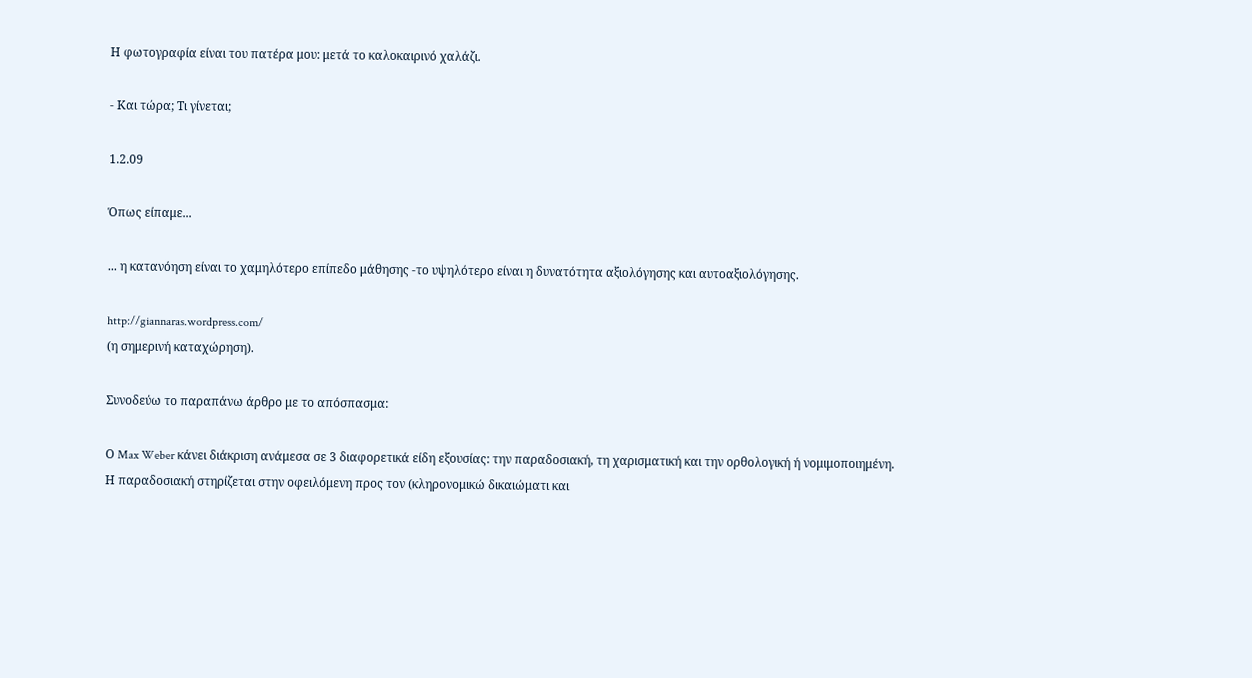Η φωτογραφία είναι του πατέρα μου: μετά το καλοκαιρινό χαλάζι.

- Και τώρα; Τι γίνεται;

1.2.09

Όπως είπαμε...

... η κατανόηση είναι το χαμηλότερο επίπεδο μάθησης -το υψηλότερο είναι η δυνατότητα αξιολόγησης και αυτοαξιολόγησης.

http://giannaras.wordpress.com/
(η σημερινή καταχώρηση).

Συνοδεύω το παραπάνω άρθρο με το απόσπασμα:

Ο Max Weber κάνει διάκριση ανάμεσα σε 3 διαφορετικά είδη εξουσίας: την παραδοσιακή, τη χαρισματική και την ορθολογική ή νομιμοποιημένη.
Η παραδοσιακή στηρίζεται στην οφειλόμενη προς τον (κληρονομικώ δικαιώματι και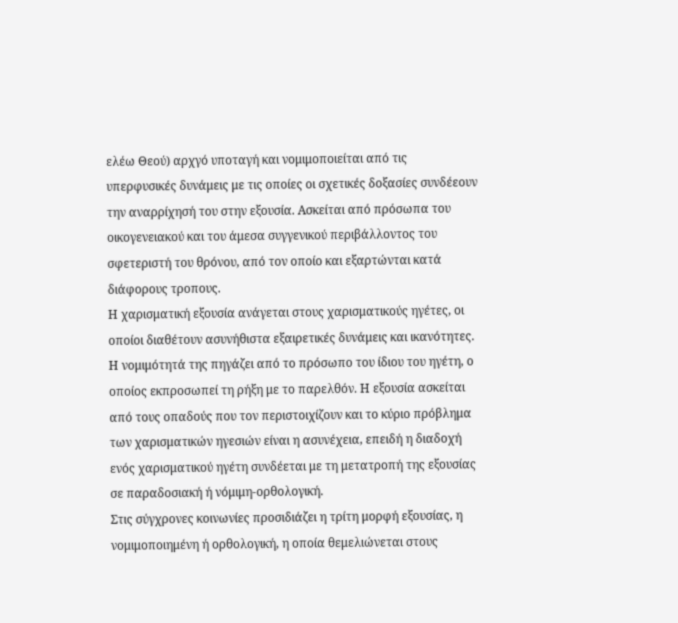ελέω Θεού) αρχγό υποταγή και νομιμοποιείται από τις υπερφυσικές δυνάμεις με τις οποίες οι σχετικές δοξασίες συνδέεουν την αναρρίχησή του στην εξουσία. Ασκείται από πρόσωπα του οικογενειακού και του άμεσα συγγενικού περιβάλλοντος του σφετεριστή του θρόνου, από τον οποίο και εξαρτώνται κατά διάφορους τροπους.
Η χαρισματική εξουσία ανάγεται στους χαρισματικούς ηγέτες, οι οποίοι διαθέτουν ασυνήθιστα εξαιρετικές δυνάμεις και ικανότητες. Η νομιμότητά της πηγάζει από το πρόσωπο του ίδιου του ηγέτη, ο οποίος εκπροσωπεί τη ρήξη με το παρελθόν. Η εξουσία ασκείται από τους οπαδούς που τον περιστοιχίζουν και το κύριο πρόβλημα των χαρισματικών ηγεσιών είναι η ασυνέχεια, επειδή η διαδοχή ενός χαρισματικού ηγέτη συνδέεται με τη μετατροπή της εξουσίας σε παραδοσιακή ή νόμιμη-ορθολογική.
Στις σύγχρονες κοινωνίες προσιδιάζει η τρίτη μορφή εξουσίας, η νομιμοποιημένη ή ορθολογική, η οποία θεμελιώνεται στους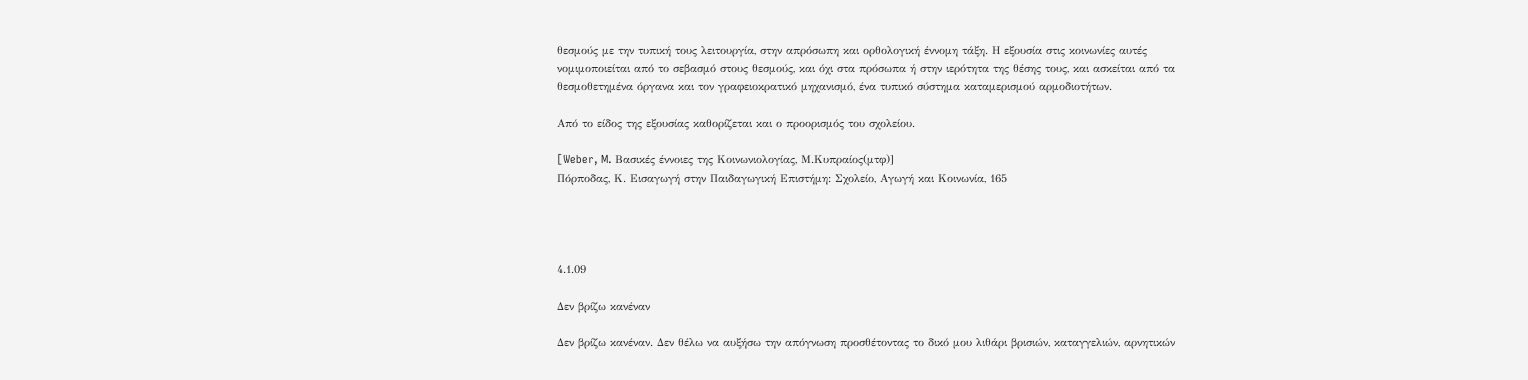θεσμούς με την τυπική τους λειτουργία, στην απρόσωπη και ορθολογική έννομη τάξη. Η εξουσία στις κοινωνίες αυτές νομιμοποιείται από το σεβασμό στους θεσμούς, και όχι στα πρόσωπα ή στην ιερότητα της θέσης τους, και ασκείται από τα θεσμοθετημένα όργανα και τον γραφειοκρατικό μηχανισμό, ένα τυπικό σύστημα καταμερισμού αρμοδιοτήτων.

Από το είδος της εξουσίας καθορίζεται και ο προορισμός του σχολείου.

[Weber, M. Bασικές έννοιες της Κοινωνιολογίας, Μ.Κυπραίος(μτφ)]
Πόρποδας, Κ. Εισαγωγή στην Παιδαγωγική Επιστήμη: Σχολείο, Αγωγή και Κοινωνία, 165




4.1.09

Δεν βρίζω κανέναν

Δεν βρίζω κανέναν. Δεν θέλω να αυξήσω την απόγνωση προσθέτοντας το δικό μου λιθάρι βρισιών, καταγγελιών, αρνητικών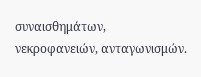συναισθημάτων, νεκροφανειών, ανταγωνισμών.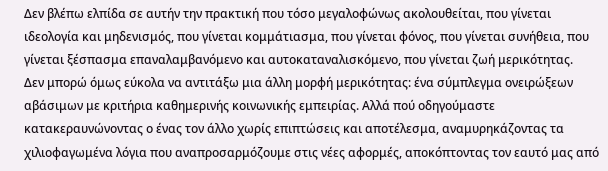Δεν βλέπω ελπίδα σε αυτήν την πρακτική που τόσο μεγαλοφώνως ακολουθείται, που γίνεται ιδεολογία και μηδενισμός, που γίνεται κομμάτιασμα, που γίνεται φόνος, που γίνεται συνήθεια, που γίνεται ξέσπασμα επαναλαμβανόμενο και αυτοκαταναλισκόμενο, που γίνεται ζωή μερικότητας.
Δεν μπορώ όμως εύκολα να αντιτάξω μια άλλη μορφή μερικότητας: ένα σύμπλεγμα ονειρώξεων αβάσιμων με κριτήρια καθημερινής κοινωνικής εμπειρίας. Αλλά πού οδηγούμαστε κατακεραυνώνοντας ο ένας τον άλλο χωρίς επιπτώσεις και αποτέλεσμα, αναμυρηκάζοντας τα χιλιοφαγωμένα λόγια που αναπροσαρμόζουμε στις νέες αφορμές, αποκόπτοντας τον εαυτό μας από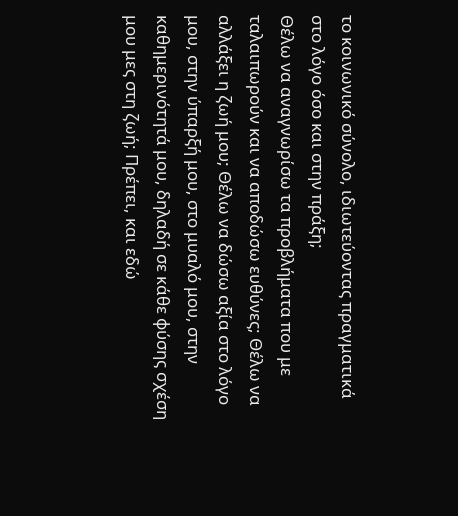το κοινωνικό σύνολο, ιδιωτεύοντας πραγματικά στο λόγο όσο και στην πράξη;
Θέλω να αναγνωρίσω τα προβλήματα που με ταλαιπωρούν και να αποδώσω ευθύνες; Θέλω να αλλάξει η ζωή μου; Θέλω να δώσω αξία στο λόγο μου, στην ύπαρξή μου, στο μυαλό μου, στην καθημερινότητά μου, δηλαδή σε κάθε φύσης σχέση μου μες στη ζωή; Πρέπει, και εδώ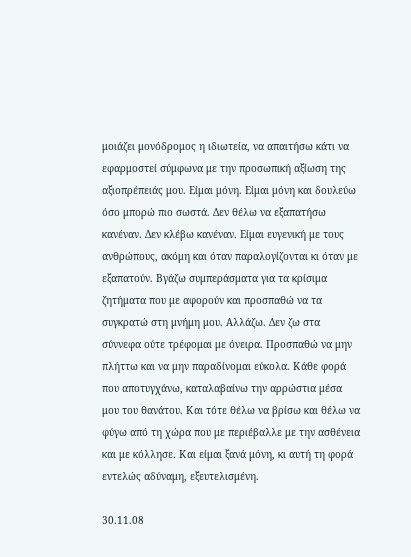μοιάζει μονόδρομος η ιδιωτεία, να απαιτήσω κάτι να εφαρμοστεί σύμφωνα με την προσωπική αξίωση της αξιοπρέπειάς μου. Είμαι μόνη. Είμαι μόνη και δουλεύω όσο μπορώ πιο σωστά. Δεν θέλω να εξαπατήσω κανέναν. Δεν κλέβω κανέναν. Είμαι ευγενική με τους ανθρώπους, ακόμη και όταν παραλογίζονται κι όταν με εξαπατούν. Βγάζω συμπεράσματα για τα κρίσιμα ζητήματα που με αφορούν και προσπαθώ να τα συγκρατώ στη μνήμη μου. Αλλάζω. Δεν ζω στα σύννεφα ούτε τρέφομαι με όνειρα. Προσπαθώ να μην πλήττω και να μην παραδίνομαι εύκολα. Κάθε φορά που αποτυγχάνω, καταλαβαίνω την αρρώστια μέσα μου του θανάτου. Και τότε θέλω να βρίσω και θέλω να φύγω από τη χώρα που με περιέβαλλε με την ασθένεια και με κόλλησε. Και είμαι ξανά μόνη, κι αυτή τη φορά εντελώς αδύναμη, εξευτελισμένη.

30.11.08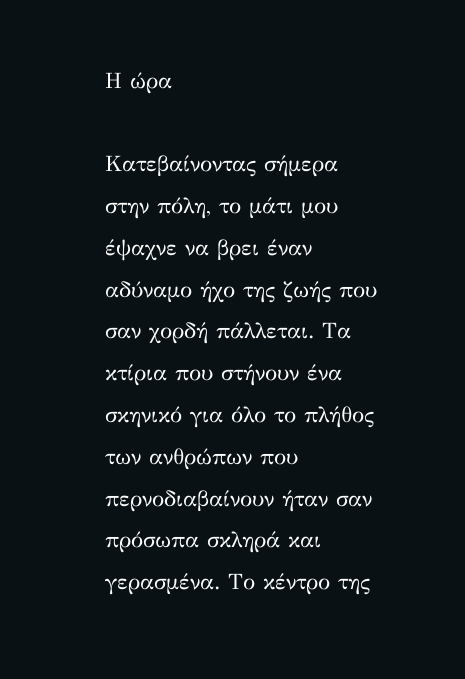Η ώρα

Κατεβαίνοντας σήμερα στην πόλη, το μάτι μου έψαχνε να βρει έναν αδύναμο ήχο της ζωής που σαν χορδή πάλλεται. Τα κτίρια που στήνουν ένα σκηνικό για όλο το πλήθος των ανθρώπων που περνοδιαβαίνουν ήταν σαν πρόσωπα σκληρά και γερασμένα. Το κέντρο της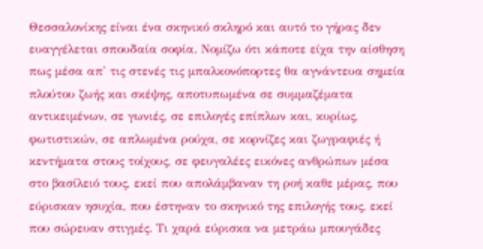Θεσσαλονίκης είναι ένα σκηνικό σκληρό και αυτό το γήρας δεν ευαγγέλεται σπουδαία σοφία. Νομίζω ότι κάποτε είχα την αίσθηση πως μέσα απ' τις στενές τις μπαλκονόπορτες θα αγνάντευα σημεία πλούτου ζωής και σκέψης, αποτυπωμένα σε συμμαζέματα αντικειμένων, σε γωνιές, σε επιλογές επίπλων και, κυρίως, φωτιστικών, σε απλωμένα ρούχα, σε κορνίζες και ζωγραφιές ή κεντήματα στους τοίχους, σε φευγαλέες εικόνες ανθρώπων μέσα στο βασίλειό τους, εκεί που απολάμβαναν τη ροή καθε μέρας, που εύρισκαν ησυχία, που έστηναν το σκηνικό της επιλογής τους, εκεί που σώρευαν στιγμές. Τι χαρά εύρισκα να μετράω μπουγάδες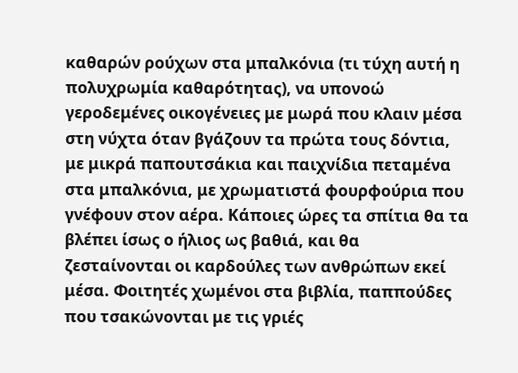καθαρών ρούχων στα μπαλκόνια (τι τύχη αυτή η πολυχρωμία καθαρότητας), να υπονοώ γεροδεμένες οικογένειες με μωρά που κλαιν μέσα στη νύχτα όταν βγάζουν τα πρώτα τους δόντια, με μικρά παπουτσάκια και παιχνίδια πεταμένα στα μπαλκόνια, με χρωματιστά φουρφούρια που γνέφουν στον αέρα. Κάποιες ώρες τα σπίτια θα τα βλέπει ίσως ο ήλιος ως βαθιά, και θα ζεσταίνονται οι καρδούλες των ανθρώπων εκεί μέσα. Φοιτητές χωμένοι στα βιβλία, παππούδες που τσακώνονται με τις γριές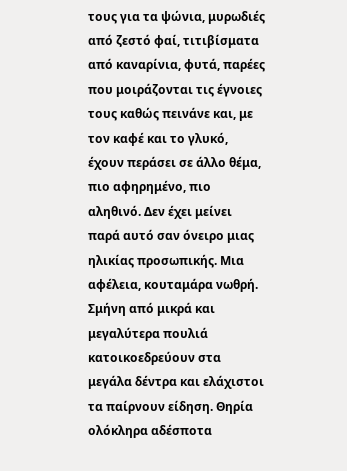τους για τα ψώνια, μυρωδιές από ζεστό φαί, τιτιβίσματα από καναρίνια, φυτά, παρέες που μοιράζονται τις έγνοιες τους καθώς πεινάνε και, με τον καφέ και το γλυκό, έχουν περάσει σε άλλο θέμα, πιο αφηρημένο, πιο αληθινό. Δεν έχει μείνει παρά αυτό σαν όνειρο μιας ηλικίας προσωπικής. Μια αφέλεια, κουταμάρα νωθρή.
Σμήνη από μικρά και μεγαλύτερα πουλιά κατοικοεδρεύουν στα μεγάλα δέντρα και ελάχιστοι τα παίρνουν είδηση. Θηρία ολόκληρα αδέσποτα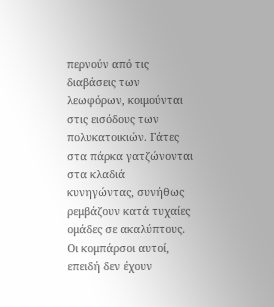περνούν από τις διαβάσεις των λεωφόρων, κοιμούνται στις εισόδους των πολυκατοικιών. Γάτες στα πάρκα γατζώνονται στα κλαδιά κυνηγώντας, συνήθως ρεμβάζουν κατά τυχαίες ομάδες σε ακαλύπτους. Οι κομπάρσοι αυτοί, επειδή δεν έχουν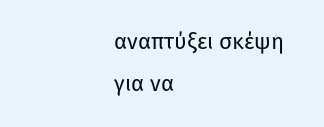αναπτύξει σκέψη για να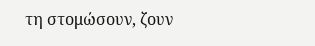τη στομώσουν, ζουν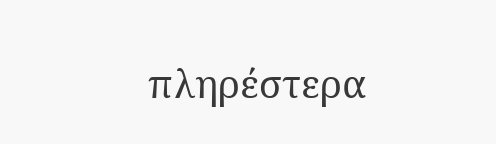πληρέστερα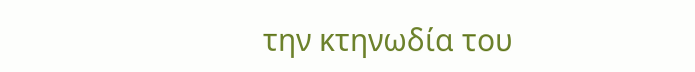την κτηνωδία του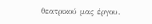θεατρικού μας έργου.